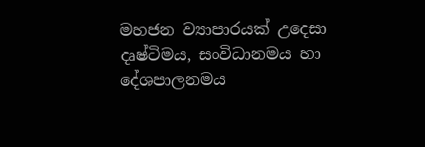මහජන ව්‍යාපාරයක් උදෙසා
දෘෂ්ටිමය, සංවිධානමය හා දේශපාලනමය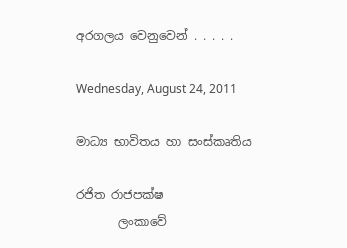අරගලය වෙනුවෙන් . . . . .

Wednesday, August 24, 2011

මාධ්‍ය භාවිතය හා සංස්කෘතිය

රජිත රාජපක්ෂ
       ලංකාවේ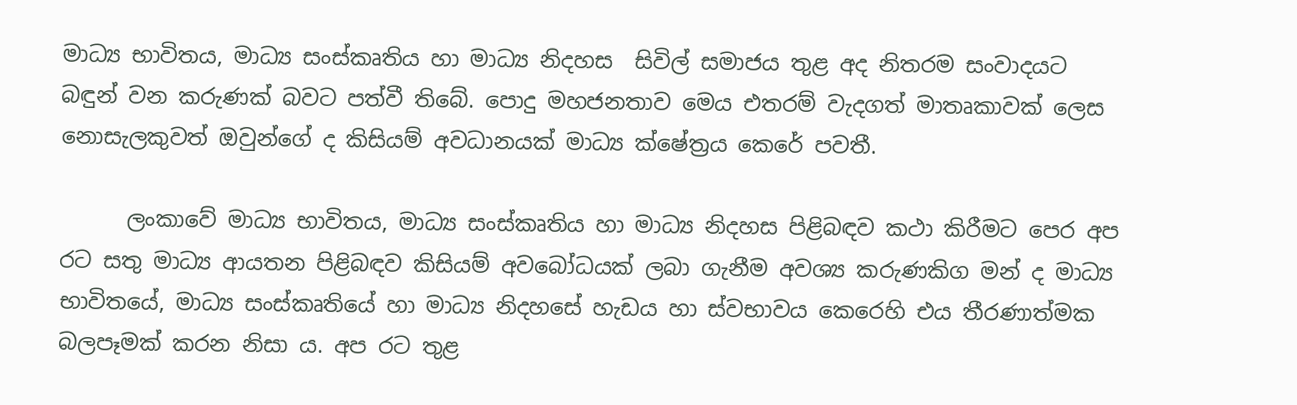මාධ්‍ය භාවිතය, මාධ්‍ය සංස්කෘතිය හා මාධ්‍ය නිදහස  සිවිල් සමාජය තුළ අද නිතරම සංවාදයට බඳුන් වන කරුණක් බවට පත්වී තිබේ. පොදු මහජනතාව මෙය එතරම් වැදගත් මාතෘකාවක් ලෙස නොසැලකුවත් ඔවුන්ගේ ද කිසියම් අවධානයක් මාධ්‍ය ක්ෂේත්‍රය කෙරේ පවතී.

      ලංකාවේ මාධ්‍ය භාවිතය, මාධ්‍ය සංස්කෘතිය හා මාධ්‍ය නිදහස පිළිබඳව කථා කිරීමට පෙර අප රට සතු මාධ්‍ය ආයතන පිළිබඳව කිසියම් අවබෝධයක් ලබා ගැනීම අවශ්‍ය කරුණකිග මන් ද මාධ්‍ය භාවිතයේ, මාධ්‍ය සංස්කෘතියේ හා මාධ්‍ය නිදහසේ හැඩය හා ස්වභාවය කෙරෙහි එය තීරණාත්මක බලපෑමක් කරන නිසා ය. අප රට තුළ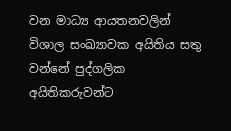වන මාධ්‍ය ආයතනවලින් විශාල සංඛ්‍යාවක අයිතිය සතු වන්නේ පුද්ගලික අයිතිකරුවන්ට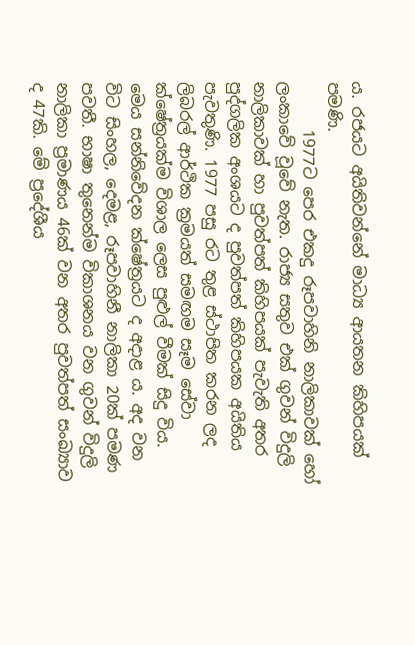ය. රජයට අයිතිවන්නේ මාධ්‍ය ආයතන කිහිපයක් පමණි.
      1977ට පෙර එකදු රූපවාහිනි නාලිකාවක් හෝ ලංකාවේ වූවේ නැත. රාජ්‍ය සතුව එක් ගුවන් විදුලි නාලිකාවක් හා පුවත්පත් කිහිපයක් පැවැති අතර පුද්ගලික අංශයට ද පුවත්පත් කිහිපයක අයිතිය පැවතුණි. 1977 පසු රට තුළ ස්ථාපිත කරන ලද ලිබරල් ආර්ථික ක්‍රමයත් සමඟම සෑම සේවා ක්ෂේත්‍රයක්ම විශාල ලෙස පුළුල් වීමක් සිදු විය. මෙය සන්නිවේදන ක්ෂේත්‍රයට ද අදාළ ය. අද වන විට සිංහල, දෙමළ, රූපවාහිනී නාලිකා 20ක් පමණ පවතී. භාෂා තුනෙන්ම විකාශනය වන ගුවන් විදුලි නාලිකා ප්‍රමාණය 46ක් වන අතර පුවත්පත් සංඛ්‍යාව ද 47කි. මේ ප්‍රදේශීය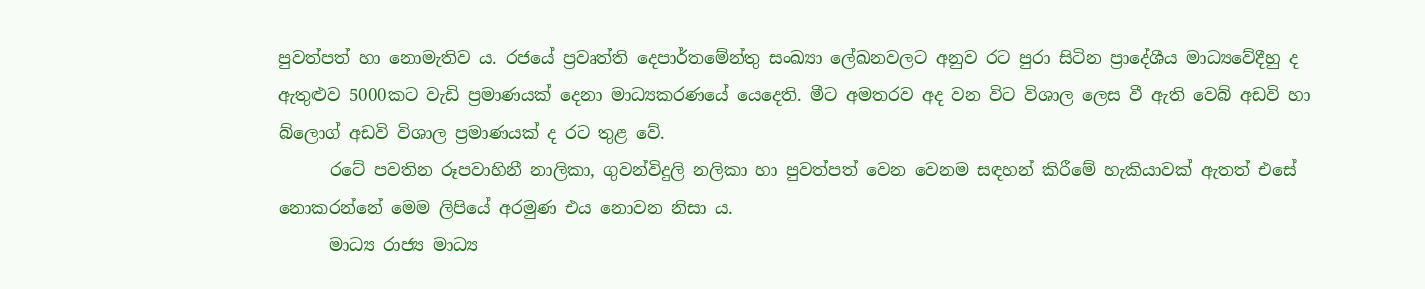පුවත්පත් හා නොමැතිව ය. රජයේ ප්‍රවෘත්ති දෙපාර්තමේන්තු සංඛ්‍යා ලේඛනවලට අනුව රට පුරා සිටින ප්‍රාදේශීය මාධ්‍යවේදීහු ද ඇතුළුව 5000කට වැඩි ප්‍රමාණයක් දෙනා මාධ්‍යකරණයේ යෙදෙති. මීට අමතරව අද වන විට විශාල ලෙස වී ඇති වෙබ් අඩවි හා බ්ලොග් අඩවි විශාල ප්‍රමාණයක් ද රට තුළ වේ.
      රටේ පවතින රූපවාහිනී නාලිකා, ගුවන්විදුලි නලිකා හා පුවත්පත් වෙන වෙනම සඳහන් කිරීමේ හැකියාවක් ඇතත් එසේ නොකරන්නේ මෙම ලිපියේ අරමුණ එය නොවන නිසා ය.
      මාධ්‍ය රාජ්‍ය මාධ්‍ය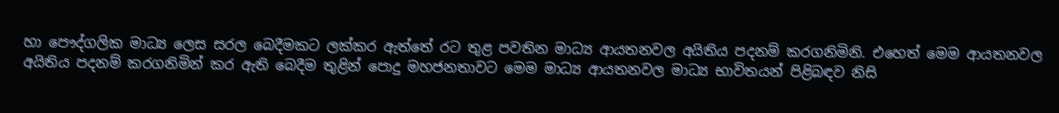හා පෞද්ගලික මාධ්‍ය ලෙස සරල බෙදීමකට ලක්කර ඇත්තේ රට තුළ පවතින මාධ්‍ය ආයතනවල අයිතිය පදනම් කරගනිමිනි. එහෙත් මෙම ආයතනවල අයිතිය පදනම් කරගනිමින් කර ඇති බෙදීම තුළින් පොදු මහජනතාවට මෙම මාධ්‍ය ආයතනවල මාධ්‍ය භාවිතයන් පිළිබඳව නිසි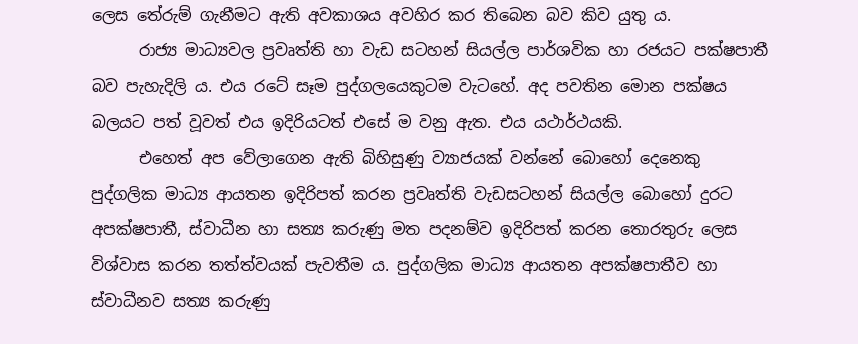ලෙස තේරුම් ගැනීමට ඇති අවකාශය අවහිර කර තිබෙන බව කිව යුතු ය.
      රාජ්‍ය මාධ්‍යවල ප්‍රවෘත්ති හා වැඩ සටහන් සියල්ල පාර්ශවික හා රජයට පක්ෂපාතී බව පැහැදිලි ය. එය රටේ සෑම පුද්ගලයෙකුටම වැටහේ. අද පවතින මොන පක්ෂය බලයට පත් වූවත් එය ඉදිරියටත් එසේ ම වනු ඇත. එය යථාර්ථයකි.
      එහෙත් අප වේලාගෙන ඇති බිහිසුණු ව්‍යාජයක් වන්නේ බොහෝ දෙනෙකු පුද්ගලික මාධ්‍ය ආයතන ඉදිරිපත් කරන ප්‍රවෘත්ති වැඩසටහන් සියල්ල බොහෝ දුරට අපක්ෂපාතී, ස්වාධීන හා සත්‍ය කරුණු මත පදනම්ව ඉදිරිපත් කරන තොරතුරු ලෙස විශ්වාස කරන තත්ත්වයක් පැවතීම ය. පුද්ගලික මාධ්‍ය ආයතන අපක්ෂපාතීව හා ස්වාධීනව සත්‍ය කරුණු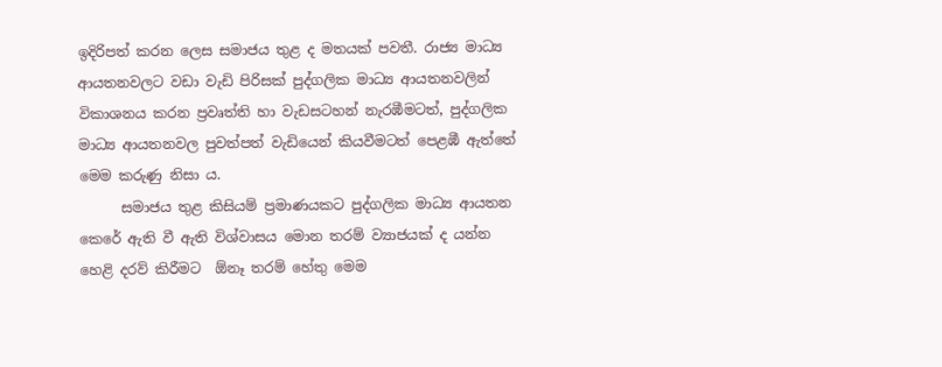ඉදිරිපත් කරන ලෙස සමාජය තුළ ද මතයක් පවතී. රාජ්‍ය මාධ්‍ය ආයතනවලට වඩා වැඩි පිරිසක් පුද්ගලික මාධ්‍ය ආයතනවලින් විකාශනය කරන ප්‍රවෘත්ති හා වැඩසටහන් නැරඹීමටත්, පුද්ගලික මාධ්‍ය ආයතනවල පුවත්පත් වැඩියෙන් කියවීමටත් පෙළඹී ඇත්තේ මෙම කරුණු නිසා ය.
      සමාජය තුළ කිසියම් ප්‍රමාණයකට පුද්ගලික මාධ්‍ය ආයතන කෙරේ ඇති වී ඇති විශ්වාසය මොන තරම් ව්‍යාජයක් ද යන්න හෙළි දරව් කිරීමට  ඕනෑ තරම් හේතු මෙම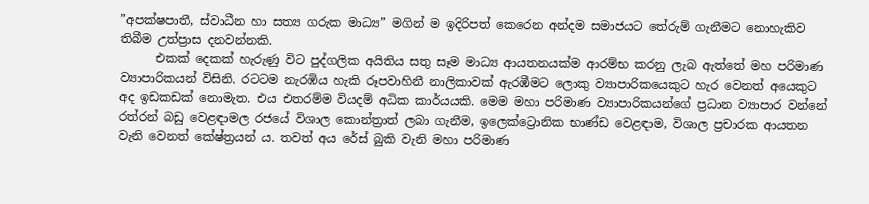”අපක්ෂපාතී, ස්වාධීන හා සත්‍ය ගරුක මාධ්‍ය” මගින් ම ඉදිරිපත් කෙරෙන අන්දම සමාජයට තේරුම් ගැනීමට නොහැකිව තිබීම උත්ප්‍රාස දනවන්නකි.
      එකක් දෙකක් හැරුණු විට පුද්ගලික අයිතිය සතු සෑම මාධ්‍ය ආයතනයක්ම ආරම්භ කරනු ලැබ ඇත්තේ මහ පරිමාණ ව්‍යාපාරිකයන් විසිනි. රටටම නැරඹිය හැකි රූපවාහිනී නාලිකාවක් ඇරඹීමට ලොකු ව්‍යාපාරිකයෙකුට හැර වෙනත් අයෙකුට අද ඉඩකඩක් නොමැත. එය එතරම්ම වියදම් අධික කාර්යයකි. මෙම මහා පරිමාණ ව්‍යාපාරිකයන්ගේ ප්‍රධාන ව්‍යාපාර වන්නේ රත්රන් බඩු වෙළඳාමල රජයේ විශාල කොන්ත්‍රාත් ලබා ගැනීම, ඉලෙක්ට්‍රොනික භාණ්ඩ වෙළඳාම, විශාල ප්‍රචාරක ආයතන වැනි වෙනත් කේෂ්ත්‍රයන් ය. තවත් අය රේස් බුකි වැනි මහා පරිමාණ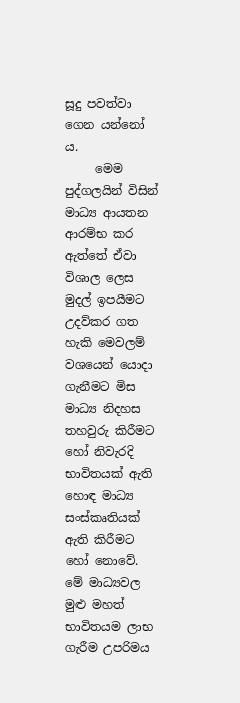සූදු පවත්වා ගෙන යන්නෝ ය.
     මෙම පුද්ගලයින් විසින් මාධ්‍ය ආයතන ආරම්භ කර ඇත්තේ ඒවා විශාල ලෙස මුදල් ඉපයීමට උදව්කර ගත හැකි මෙවලම් වශයෙන් යොදා ගැනීමට මිස මාධ්‍ය නිදහස තහවුරු කිරීමට හෝ නිවැරදි භාවිතයක් ඇති හොඳ මාධ්‍ය සංස්කෘතියක් ඇති කිරීමට හෝ නොවේ. මේ මාධ්‍යවල මුළු මහත් භාවිතයම ලාභ ගැරීම උපරිමය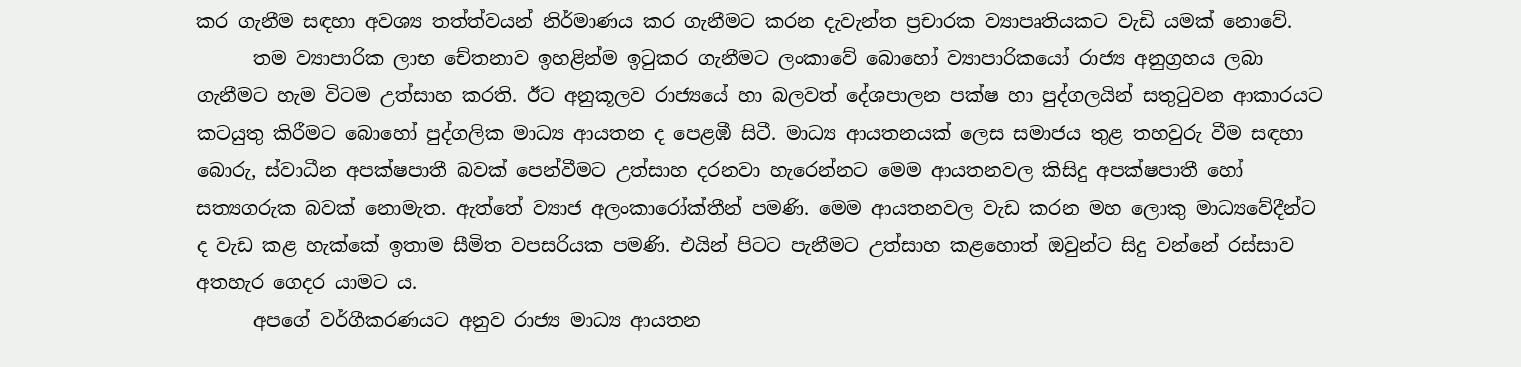කර ගැනීම සඳහා අවශ්‍ය තත්ත්වයන් නිර්මාණය කර ගැනීමට කරන දැවැන්ත ප්‍රචාරක ව්‍යාපෘතියකට වැඩි යමක් නොවේ.
      තම ව්‍යාපාරික ලාභ චේතනාව ඉහළින්ම ඉටුකර ගැනීමට ලංකාවේ බොහෝ ව්‍යාපාරිකයෝ රාජ්‍ය අනුග්‍රහය ලබා ගැනීමට හැම විටම උත්සාහ කරති. ඊට අනුකූලව රාජ්‍යයේ හා බලවත් දේශපාලන පක්ෂ හා පුද්ගලයින් සතුටුවන ආකාරයට කටයුතු කිරීමට බොහෝ පුද්ගලික මාධ්‍ය ආයතන ද පෙළඹී සිටී. මාධ්‍ය ආයතනයක් ලෙස සමාජය තුළ තහවුරු වීම සඳහා බොරු, ස්වාධීන අපක්ෂපාතී බවක් පෙන්වීමට උත්සාහ දරනවා හැරෙන්නට මෙම ආයතනවල කිසිදු අපක්ෂපාතී හෝ සත්‍යගරුක බවක් නොමැත. ඇත්තේ ව්‍යාජ අලංකාරෝක්තීන් පමණි. මෙම ආයතනවල වැඩ කරන මහ ලොකු මාධ්‍යවේදීන්ට ද වැඩ කළ හැක්කේ ඉතාම සීමිත වපසරියක පමණි. එයින් පිටට පැනීමට උත්සාහ කළහොත් ඔවුන්ට සිදු වන්නේ රස්සාව අතහැර ගෙදර යාමට ය.
      අපගේ වර්ගීකරණයට අනුව රාජ්‍ය මාධ්‍ය ආයතන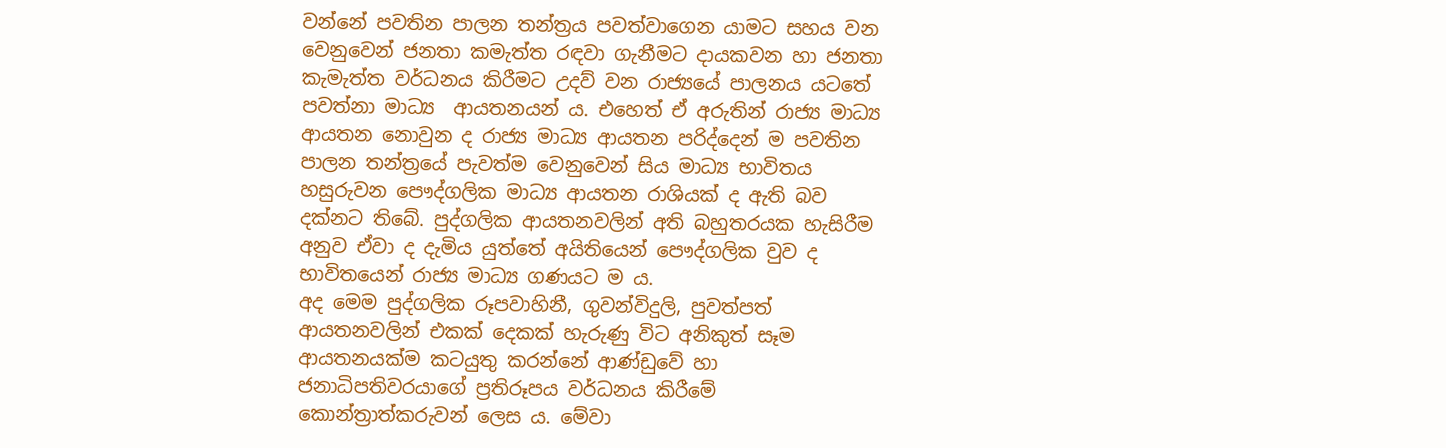වන්නේ පවතින පාලන තන්ත්‍රය පවත්වාගෙන යාමට සහය වන වෙනුවෙන් ජනතා කමැත්ත රඳවා ගැනීමට දායකවන හා ජනතා කැමැත්ත වර්ධනය කිරීමට උදව් වන රාජ්‍යයේ පාලනය යටතේ පවත්නා මාධ්‍ය  ආයතනයන් ය. එහෙත් ඒ අරුතින් රාජ්‍ය මාධ්‍ය ආයතන නොවුන ද රාජ්‍ය මාධ්‍ය ආයතන පරිද්දෙන් ම පවතින පාලන තන්ත්‍රයේ පැවත්ම වෙනුවෙන් සිය මාධ්‍ය භාවිතය හසුරුවන පෞද්ගලික මාධ්‍ය ආයතන රාශියක් ද ඇති බව දක්නට තිබේ. පුද්ගලික ආයතනවලින් අති බහුතරයක හැසිරීම අනුව ඒවා ද දැමිය යුත්තේ අයිතියෙන් පෞද්ගලික වුව ද භාවිතයෙන් රාජ්‍ය මාධ්‍ය ගණයට ම ය.
අද මෙම පුද්ගලික රූපවාහිනී, ගුවන්විදුලි, පුවත්පත් ආයතනවලින් එකක් දෙකක් හැරුණු විට අනිකුත් සෑම ආයතනයක්ම කටයුතු කරන්නේ ආණ්ඩුවේ හා ජනාධිපතිවරයාගේ ප්‍රතිරූපය වර්ධනය කිරීමේ කොන්ත්‍රාත්කරුවන් ලෙස ය. මේවා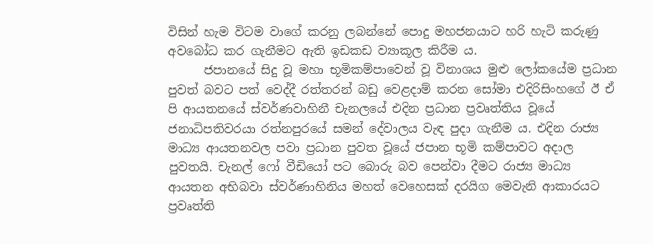විසින් හැම විටම වාගේ කරනු ලබන්නේ පොදු මහජනයාට හරි හැටි කරුණු අවබෝධ කර ගැනීමට ඇති ඉඩකඩ ව්‍යාකූල කිරීම ය.
      ජපානයේ සිදු වූ මහා භූමිකම්පාවෙන් වූ විනාශය මුළු ලෝකයේම ප්‍රධාන පුවත් බවට පත් වෙද්දී රත්තරන් බඩු වෙළදාම් කරන සෝමා එදිරිසිංහගේ ඊ ඒ පි ආයතනයේ ස්වර්ණවාහිනී චැනලයේ එදින ප්‍රධාන ප්‍රවෘත්තිය වූයේ ජනාධිපතිවරයා රත්නපුරයේ සමන් දේවාලය වැඳ පුදා ගැනීම ය. එදින රාජ්‍ය මාධ්‍ය ආයතනවල පවා ප්‍රධාන පුවත වූයේ ජපාන භූමි කම්පාවට අදාල පුවතයි. චැනල් ෆෝ වීඩියෝ පට බොරු බව පෙන්වා දීමට රාජ්‍ය මාධ්‍ය ආයතන අභිබවා ස්වර්ණාහිනිය මහත් වෙහෙසක් දරයිග මෙවැනි ආකාරයට ප්‍රවෘත්ති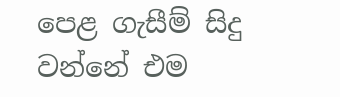පෙළ ගැසීම් සිදු වන්නේ එම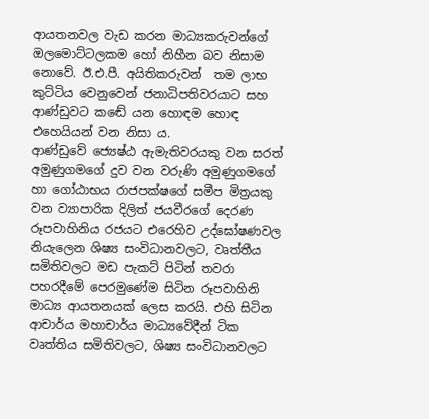ආයතනවල වැඩ කරන මාධ්‍යකරුවන්ගේ ඔලමොට්ටලකම හෝ නිහීන බව නිසාම නොවේ. ඊ.එ.පී. අයිතිකරුවන්  තම ලාභ කුට්ටිය වෙනුවෙන් ජනාධිපතිවරයාට සහ ආණ්ඩුවට කඬේ යන හොඳම හොඳ එහෙයියන් වන නිසා ය.
ආණ්ඩුවේ ජ්‍යෙෂ්ඨ ඇමැතිවරයකු වන සරත් අමුණුගමගේ දුව වන වරුණි අමුණුගමගේ හා ගෝඨාභය රාජපක්ෂගේ සමීප මිත්‍රයකු වන ව්‍යාපාරික දිලිත් ජයවීරගේ දෙරණ රූපවාහිනිය රජයට එරෙහිව උද්ඝෝෂණවල නියැලෙන ශිෂ්‍ය සංවිධානවලට, වෘත්තීය සමිතිවලට මඩ පැකට් පිටින් තවරා පහරදීමේ පෙරමුණේම සිටින රූපවාහිනි මාධ්‍ය ආයතනයක් ලෙස කරයි. එහි සිටින ආචාර්ය මහාචාර්ය මාධ්‍යවේදීන් ටික වෘත්තිය සමිතිවලට, ශිෂ්‍ය සංවිධානවලට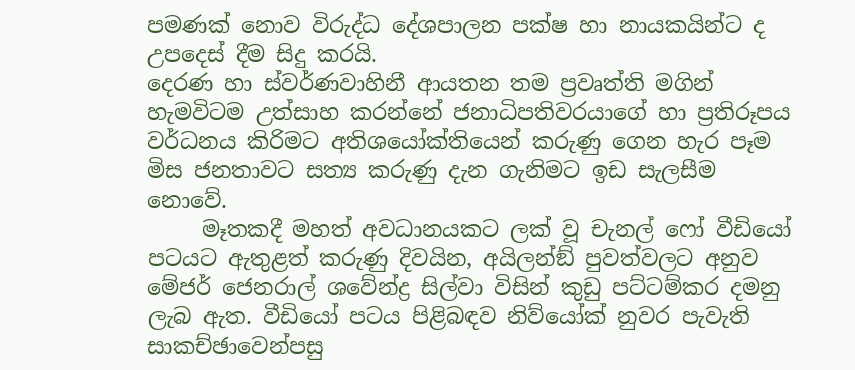පමණක් නොව විරුද්ධ දේශපාලන පක්ෂ හා නායකයින්ට ද උපදෙස් දීම සිදු කරයි.
දෙරණ හා ස්වර්ණවාහිනී ආයතන තම ප්‍රවෘත්ති මගින් හැමවිටම උත්සාහ කරන්නේ ජනාධිපතිවරයාගේ හා ප්‍රතිරූපය වර්ධනය කිරිමට අතිශයෝක්තියෙන් කරුණු ගෙන හැර පෑම මිස ජනතාවට සත්‍ය කරුණු දැන ගැනිමට ඉඩ සැලසීම නොවේ.
     මෑතකදී මහත් අවධානයකට ලක් වූ චැනල් ෆෝ වීඩියෝ පටයට ඇතුළත් කරුණු දිවයින, අයිලන්ඞ් පුවත්වලට අනුව මේජර් ජෙනරාල් ශවේන්ද්‍ර සිල්වා විසින් කුඩු පට්ටම්කර දමනු ලැබ ඇත. වීඩියෝ පටය පිළිබඳව නිව්යෝක් නුවර පැවැති සාකච්ඡාවෙන්පසු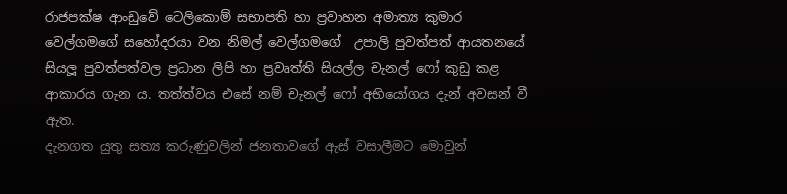රාජපක්ෂ ආංඩුවේ ටෙලිකොම් සභාපති හා ප්‍රවාහන අමාත්‍ය කුමාර වෙල්ගමගේ සහෝදරයා වන නිමල් වෙල්ගමගේ  උපාලි පුවත්පත් ආයතනයේ සියලූ පුවත්පත්වල ප්‍රධාන ලිපි හා ප්‍රවෘත්ති සියල්ල චැනල් ෆෝ කුඩු කළ ආකාරය ගැන ය. තත්ත්වය එසේ නම් චැනල් ෆෝ අභියෝගය දැන් අවසන් වී ඇත.
දැනගත යුතු සත්‍ය කරුණුවලින් ජනතාවගේ ඇස් වසාලීමට මොවුන්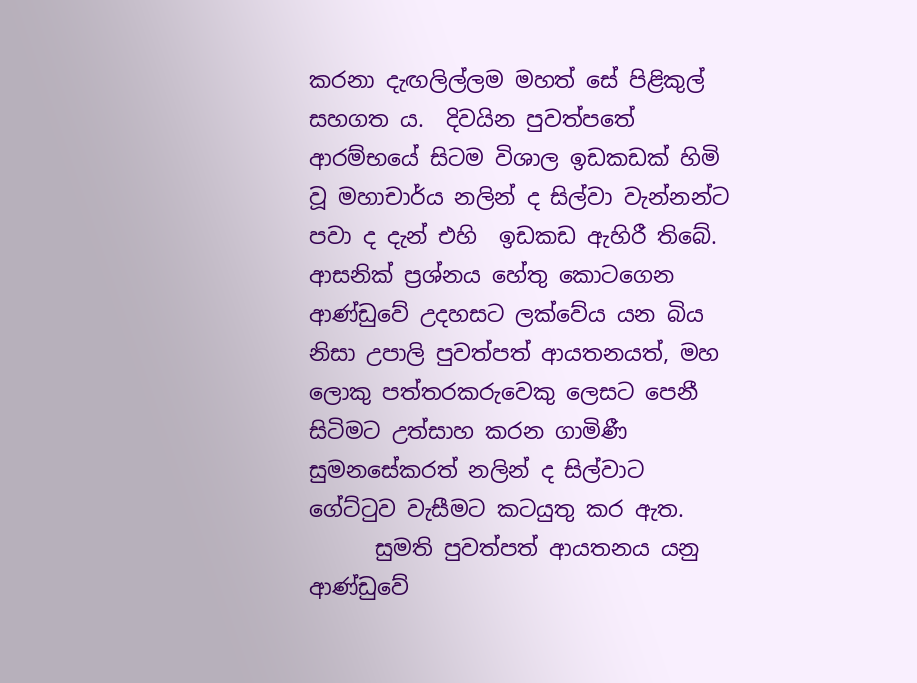කරනා දැඟලිල්ලම මහත් සේ පිළිකුල් සහගත ය.  දිවයින පුවත්පතේ ආරම්භයේ සිටම විශාල ඉඩකඩක් හිමි වූ මහාචාර්ය නලින් ද සිල්වා වැන්නන්ට  පවා ද දැන් එහි  ඉඩකඩ ඇහිරී තිබේ. ආසනික් ප්‍රශ්නය හේතු කොටගෙන ආණ්ඩුවේ උදහසට ලක්වේය යන බිය නිසා උපාලි පුවත්පත් ආයතනයත්, මහ ලොකු පත්තරකරුවෙකු ලෙසට පෙනී සිටිමට උත්සාහ කරන ගාමිණී සුමනසේකරත් නලින් ද සිල්වාට ගේට්ටුව වැසීමට කටයුතු කර ඇත.
      සුමති පුවත්පත් ආයතනය යනු ආණ්ඩුවේ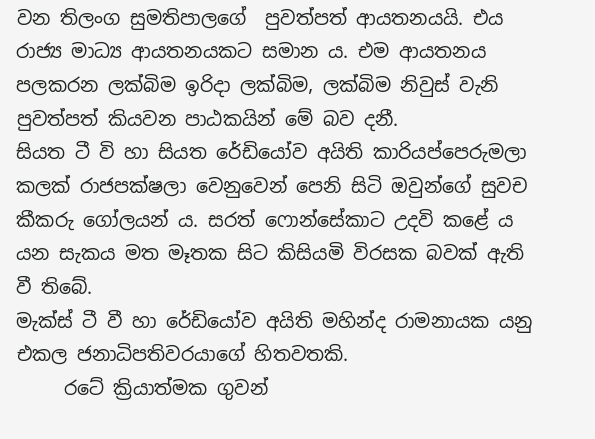වන තිලංග සුමතිපාලගේ  පුවත්පත් ආයතනයයි. එය රාජ්‍ය මාධ්‍ය ආයතනයකට සමාන ය. එම ආයතනය පලකරන ලක්බිම ඉරිදා ලක්බිම, ලක්බිම නිවුස් වැනි පුවත්පත් කියවන පාඨකයින් මේ බව දනී.
සියත ටී වි හා සියත රේඩියෝව අයිති කාරියප්පෙරුමලා කලක් රාජපක්ෂලා වෙනුවෙන් පෙනි සිටි ඔවුන්ගේ සුවච කීකරු ගෝලයන් ය. සරත් ෆොන්සේකාට උදවි කළේ ය යන සැකය මත මෑතක සිට කිසියමි විරසක බවක් ඇති වී තිබේ.
මැක්ස් ටී වී හා රේඩියෝව අයිති මහින්ද රාමනායක යනු  එකල ජනාධිපතිවරයාගේ හිතවතකි.
     රටේ ක්‍රියාත්මක ගුවන්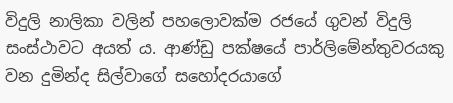විදුලි නාලිකා වලින් පහලොවක්ම රජයේ ගුවන් විදුලි සංස්ථාවට අයත් ය. ආණ්ඩු පක්ෂයේ පාර්ලිමේන්තුවරයකු වන දුමින්ද සිල්වාගේ සහෝදරයාගේ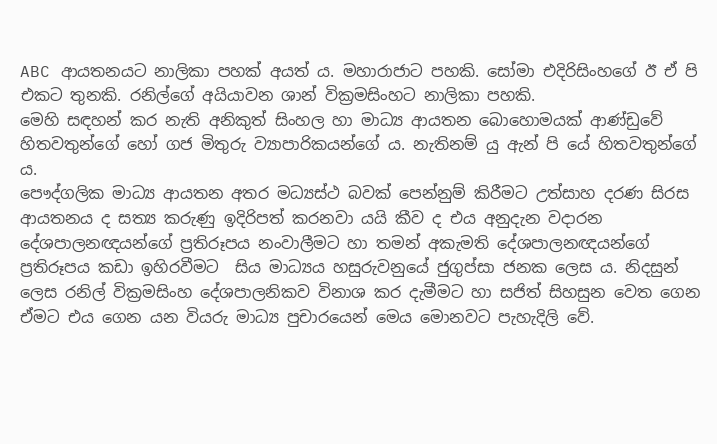ABC ආයතනයට නාලිකා පහක් අයත් ය. මහාරාජාට පහකි. සෝමා එදිරිසිංහගේ ඊ ඒ පි එකට තුනකි. රනිල්ගේ අයියාවන ශාන් වික්‍රමසිංහට නාලිකා පහකි.
මෙහි සඳහන් කර නැති අනිකුත් සිංහල හා මාධ්‍ය ආයතන බොහොමයක් ආණ්ඩුවේ හිතවතුන්ගේ හෝ ගජ මිතුරු ව්‍යාපාරිකයන්ගේ ය. නැතිනම් යු ඇන් පි යේ හිතවතුන්ගේ ය.
පෞද්ගලික මාධ්‍ය ආයතන අතර මධ්‍යස්ථ බවක් පෙන්නුම් කිරීමට උත්සාහ දරණ සිරස ආයතනය ද සත්‍ය කරුණු ඉදිරිපත් කරනවා යයි කීව ද එය අනුදැන වදාරන දේශපාලනඥයන්ගේ ප්‍රතිරූපය නංවාලීමට හා තමන් අකැමති දේශපාලනඥයන්ගේ ප්‍රතිරූපය කඩා ඉහිරවීමට  සිය මාධ්‍යය හසුරුවනුයේ ජුගුප්සා ජනක ලෙස ය. නිදසුන් ලෙස රනිල් වික්‍රමසිංහ දේශපාලනිකව විනාශ කර දැමීමට හා සජිත් සිහසුන වෙත ගෙන ඒමට එය ගෙන යන වියරු මාධ්‍ය පුචාරයෙන් මෙය මොනවට පැහැදිලි වේ.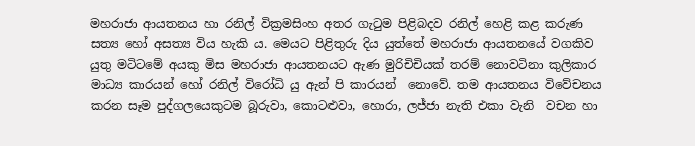මහරාජා ආයතනය හා රනිල් වික්‍රමසිංහ අතර ගැටුම පිළිබදව රනිල් හෙළි කළ කරුණ සත්‍ය හෝ අසත්‍ය විය හැකි ය. මෙයට පිළිතුරු දිය යුත්තේ මහරාජා ආයතනයේ වගකිව යුතු මටිටමේ අයකු මිස මහරාජා ආයතනයට ඇණ මුරිචිචියක් තරම් නොවටිනා කුලිකාර මාධ්‍ය කාරයන් හෝ රනිල් විරෝධි යු ඇන් පි කාරයන්  නොවේ. තම ආයතනය විවේචනය කරන සෑම පුද්ගලයෙකුටම බූරුවා, කොටළුවා, හොරා, ලජ්ජා නැති එකා වැනි  වචන හා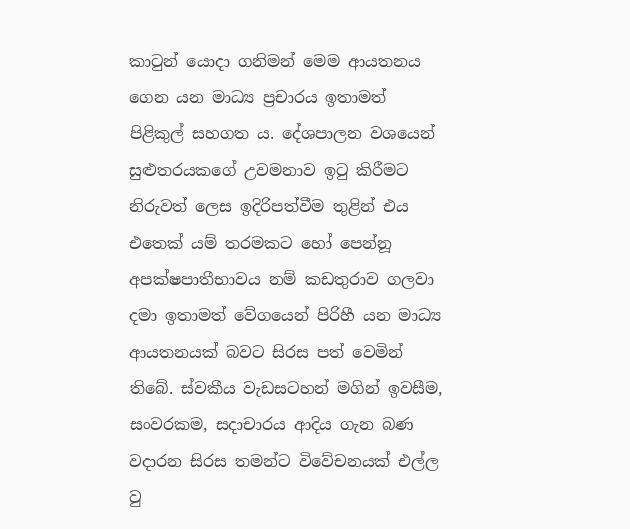කාටුන් යොදා ගනිමන් මෙම ආයතනය ගෙන යන මාධ්‍ය ප්‍රචාරය ඉතාමත් පිළිකුල් සහගත ය. දේශපාලන වශයෙන් සුළුතරයකගේ උවමනාව ඉටු කිරීමට නිරුවත් ලෙස ඉදිරිපත්වීම තුළින් එය එතෙක් යම් තරමකට හෝ පෙන්නූ අපක්ෂපාතීභාවය නම් කඩතුරාව ගලවා දමා ඉතාමත් වේගයෙන් පිරිහී යන මාධ්‍ය ආයතනයක් බවට සිරස පත් වෙමින් තිබේ. ස්වකීය වැඩසටහන් මගින් ඉවසීම, සංවරකම, සදාචාරය ආදිය ගැන බණ වදාරන සිරස තමන්ට විවේචනයක් එල්ල වු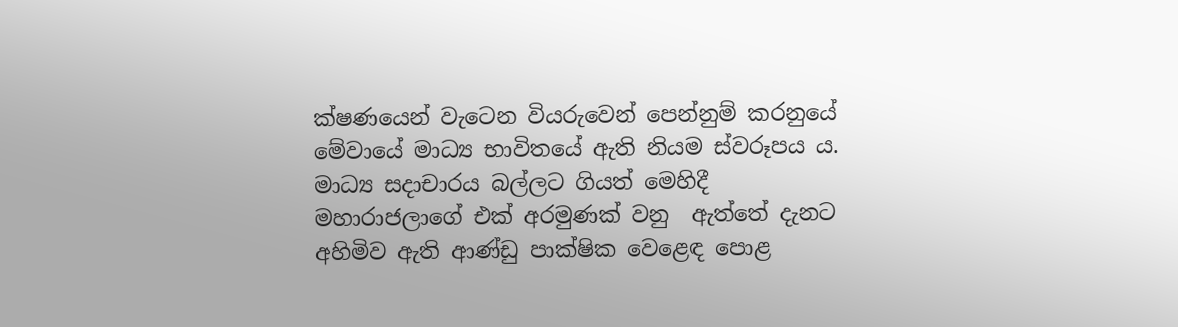ක්ෂණයෙන් වැටෙන වියරුවෙන් පෙන්නුම් කරනුයේ මේවායේ මාධ්‍ය භාවිතයේ ඇති නියම ස්වරූපය ය. මාධ්‍ය සදාචාරය බල්ලට ගියත් මෙහිදී මහාරාජලාගේ එක් අරමුණක් වනු  ඇත්තේ දැනට අහිමිව ඇති ආණ්ඩු පාක්ෂික වෙළෙඳ පොළ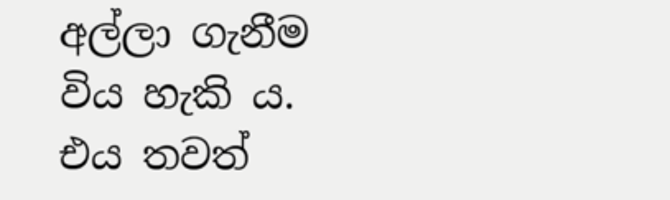අල්ලා ගැනීම විය හැකි ය. එය තවත්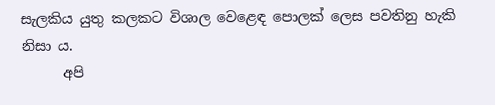සැලකිය යුතු කලකට විශාල වෙළෙඳ පොලක් ලෙස පවතිනු හැකි නිසා ය.
      අපි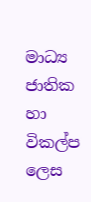මාධ්‍ය ජාතික හා විකල්ප ලෙස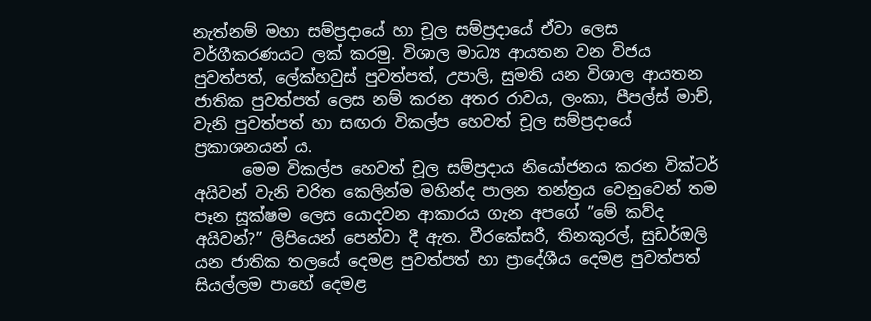නැත්නම් මහා සම්ප්‍රදායේ හා චූල සම්ප්‍රදායේ ඒවා ලෙස වර්ගීකරණයට ලක් කරමු. විශාල මාධ්‍ය ආයතන වන විජය පුවත්පත්, ලේක්හවුස් පුවත්පත්, උපාලි, සුමති යන විශාල ආයතන ජාතික පුවත්පත් ලෙස නම් කරන අතර රාවය, ලංකා, පීපල්ස් මාච්, වැනි පුවත්පත් හා සඟරා විකල්ප හෙවත් චූල සම්ප්‍රදායේ ප්‍රකාශනයන් ය.
      මෙම විකල්ප හෙවත් චූල සම්ප්‍රදාය නියෝජනය කරන වික්ටර් අයිවන් වැනි චරිත කෙලින්ම මහින්ද පාලන තන්ත්‍රය වෙනුවෙන් තම පෑන සූක්ෂම ලෙස යොදවන ආකාරය ගැන අපගේ ”මේ කව්ද අයිවන්?” ලිපියෙන් පෙන්වා දී ඇත. වීරකේසරී, තිනකුරල්, සුඩර්ඔලි යන ජාතික තලයේ දෙමළ පුවත්පත් හා ප්‍රාදේශීය දෙමළ පුවත්පත් සියල්ලම පාහේ දෙමළ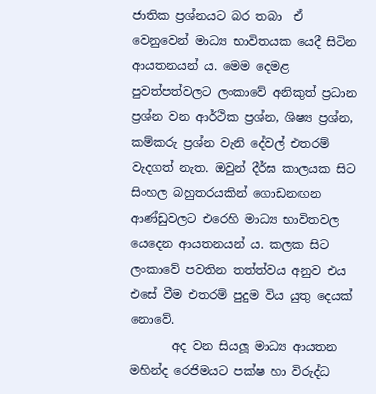ජාතික ප්‍රශ්නයට බර තබා  ඒ වෙනුවෙන් මාධ්‍ය භාවිතයක යෙදී සිටින ආයතනයන් ය. මෙම දෙමළ පුවත්පත්වලට ලංකාවේ අනිකුත් ප්‍රධාන ප්‍රශ්න වන ආර්ථික ප්‍රශ්න, ශිෂ්‍ය ප්‍රශ්න, කම්කරු ප්‍රශ්න වැනි දේවල් එතරම් වැදගත් නැත. ඔවුන් දීර්ඝ කාලයක සිට සිංහල බහුතරයකින් ගොඩනඟන ආණ්ඩුවලට එරෙහි මාධ්‍ය භාවිතවල යෙදෙන ආයතනයන් ය. කලක සිට ලංකාවේ පවතින තත්ත්වය අනුව එය එසේ වීම එතරම් පුදුම විය යුතු දෙයක් නොවේ.
       අද වන සියලූ මාධ්‍ය ආයතන මහින්ද රෙජිමයට පක්ෂ හා විරුද්ධ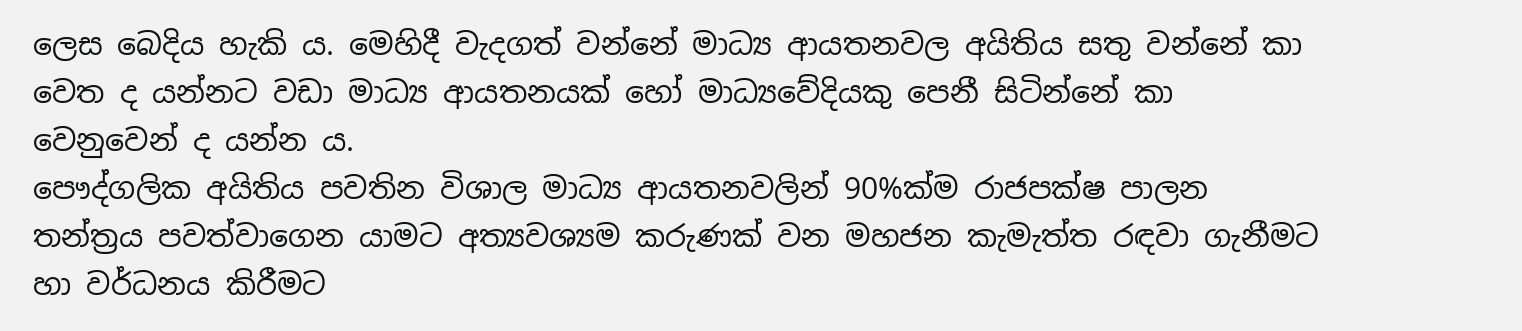ලෙස බෙදිය හැකි ය. මෙහිදී වැදගත් වන්නේ මාධ්‍ය ආයතනවල අයිතිය සතු වන්නේ කා වෙත ද යන්නට වඩා මාධ්‍ය ආයතනයක් හෝ මාධ්‍යවේදියකු පෙනී සිටින්නේ කා වෙනුවෙන් ද යන්න ය.
පෞද්ගලික අයිතිය පවතින විශාල මාධ්‍ය ආයතනවලින් 90%ක්ම රාජපක්ෂ පාලන තන්ත්‍රය පවත්වාගෙන යාමට අත්‍යවශ්‍යම කරුණක් වන මහජන කැමැත්ත රඳවා ගැනීමට හා වර්ධනය කිරීමට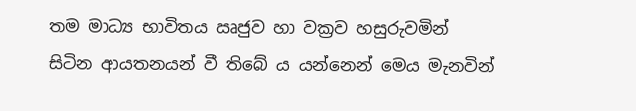තම මාධ්‍ය භාවිතය ඍජුව හා වක්‍රව හසුරුවමින් සිටින ආයතනයන් වී තිබේ ය යන්නෙන් මෙය මැනවින්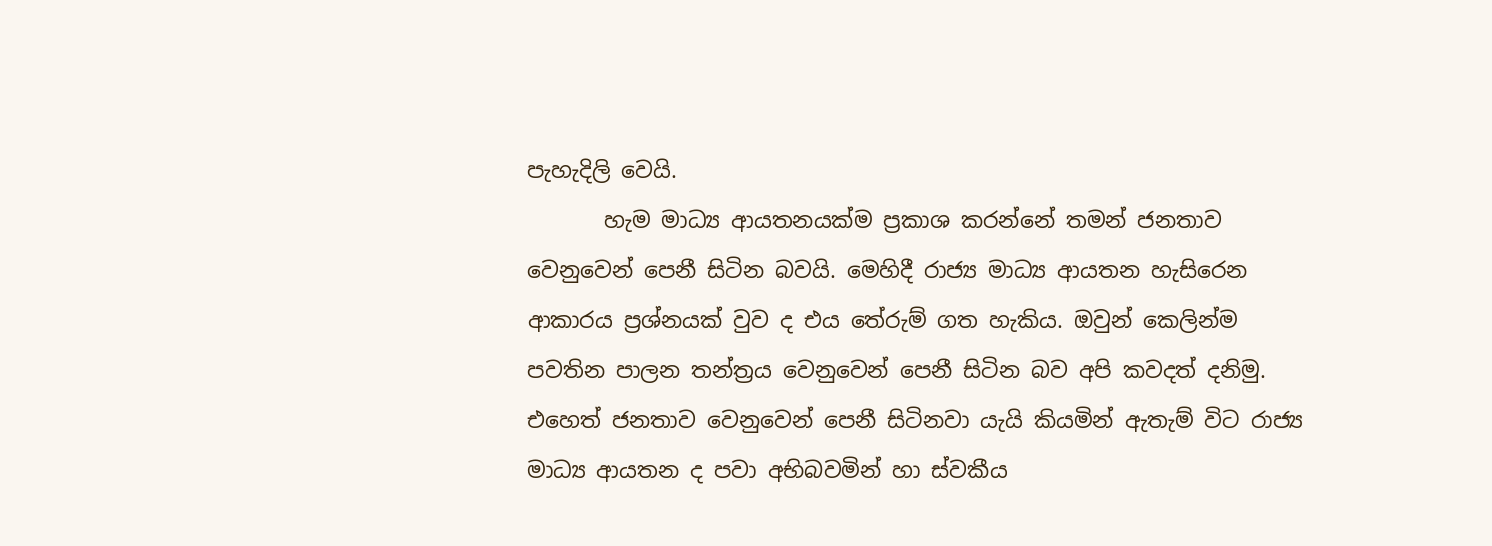පැහැදිලි වෙයි.
       හැම මාධ්‍ය ආයතනයක්ම ප්‍රකාශ කරන්නේ තමන් ජනතාව වෙනුවෙන් පෙනී සිටින බවයි. මෙහිදී රාජ්‍ය මාධ්‍ය ආයතන හැසිරෙන ආකාරය ප්‍රශ්නයක් වුව ද එය තේරුම් ගත හැකිය. ඔවුන් කෙලින්ම පවතින පාලන තන්ත්‍රය වෙනුවෙන් පෙනී සිටින බව අපි කවදත් දනිමු. එහෙත් ජනතාව වෙනුවෙන් පෙනී සිටිනවා යැයි කියමින් ඇතැම් විට රාජ්‍ය මාධ්‍ය ආයතන ද පවා අභිබවමින් හා ස්වකීය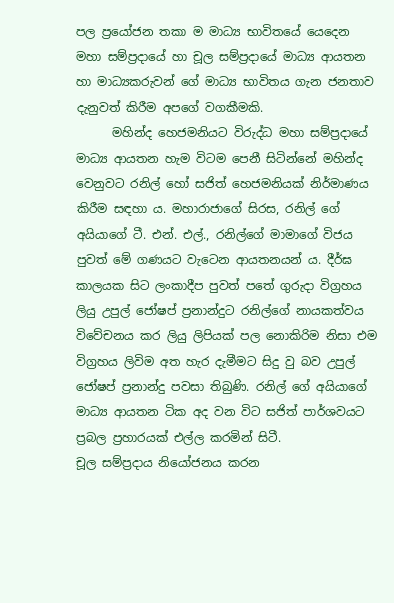පල ප්‍රයෝජන තකා ම මාධ්‍ය භාවිතයේ යෙදෙන  මහා සම්ප්‍රදායේ හා චූල සම්ප්‍රදායේ මාධ්‍ය ආයතන හා මාධ්‍යකරුවන් ගේ මාධ්‍ය භාවිතය ගැන ජනතාව දැනුවත් කිරීම අපගේ වගකීමකි.
      මහින්ද හෙජමනියට විරුද්ධ මහා සම්ප්‍රදායේ මාධ්‍ය ආයතන හැම විටම පෙනී සිටින්නේ මහින්ද වෙනුවට රනිල් හෝ සජිත් හෙජමනියක් නිර්මාණය කිරීම සඳහා ය. මහාරාජාගේ සිරස, රනිල් ගේ අයියාගේ ටී. එන්. එල්., රනිල්ගේ මාමාගේ විජය පුවත් මේ ගණයට වැටෙන ආයතනයන් ය. දීර්ඝ කාලයක සිට ලංකාදීප පුවත් පතේ ගුරුදා විග්‍රහය ලියු උපුල් ජෝෂප් ප්‍රනාන්දුට රනිල්ගේ නායකත්වය විවේචනය කර ලියු ලිපියක් පල නොකිරිම නිසා එම විග්‍රහය ලිවිම අත හැර දැමීමට සිදු වු බව උපුල් ජෝෂප් ප්‍රනාන්දු පවසා තිබුණි. රනිල් ගේ අයියාගේ මාධ්‍ය ආයතන ටික අද වන විට සජිත් පාර්ශවයට ප්‍රබල ප්‍රහාරයක් එල්ල කරමින් සිටී.
චූල සම්ප්‍රදාය නියෝජනය කරන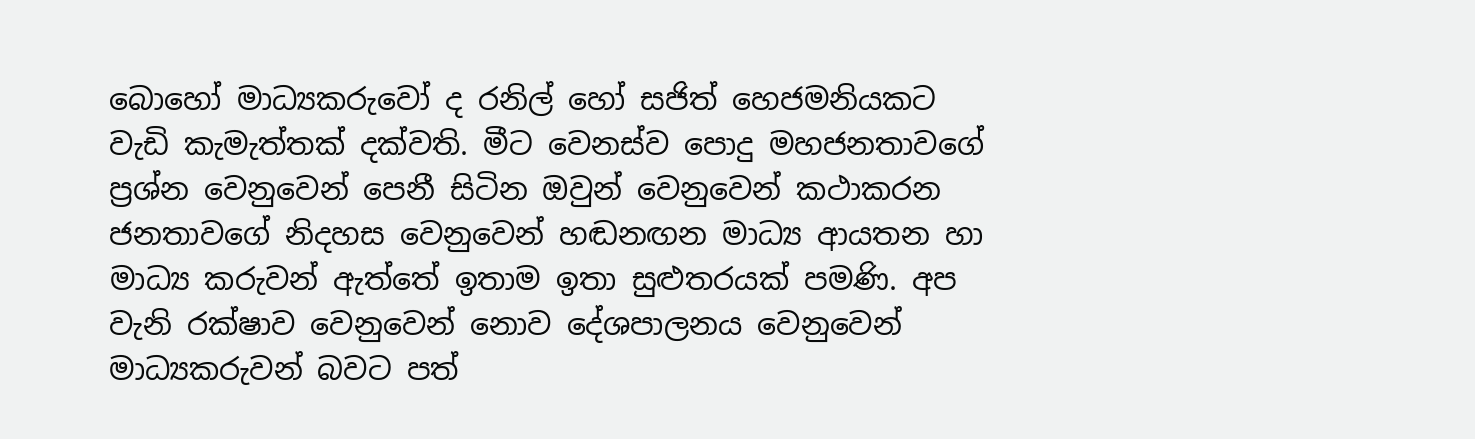බොහෝ මාධ්‍යකරුවෝ ද රනිල් හෝ සජිත් හෙජමනියකට වැඩි කැමැත්තක් දක්වති. මීට වෙනස්ව පොදු මහජනතාවගේ ප්‍රශ්න වෙනුවෙන් පෙනී සිටින ඔවුන් වෙනුවෙන් කථාකරන ජනතාවගේ නිදහස වෙනුවෙන් හඬනඟන මාධ්‍ය ආයතන හා මාධ්‍ය කරුවන් ඇත්තේ ඉතාම ඉතා සුළුතරයක් පමණි. අප වැනි රක්ෂාව වෙනුවෙන් නොව දේශපාලනය වෙනුවෙන් මාධ්‍යකරුවන් බවට පත්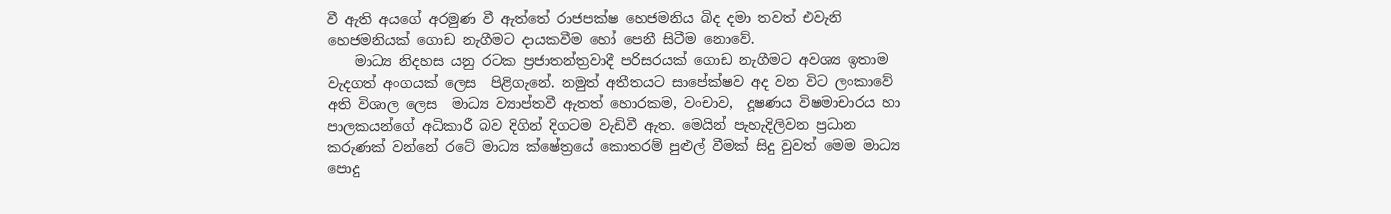වී ඇති අයගේ අරමුණ වී ඇත්තේ රාජපක්ෂ හෙජමනිය බිද දමා තවත් එවැනි හෙජමනියක් ගොඩ නැගීමට දායකවීම හෝ පෙනී සිටීම නොවේ.
    මාධ්‍ය නිදහස යනු රටක ප්‍රජාතන්ත්‍රවාදී පරිසරයක් ගොඩ නැගීමට අවශ්‍ය ඉතාම වැදගත් අංගයක් ලෙස  පිළිගැනේ. නමුත් අතීතයට සාපේක්ෂව අද වන විට ලංකාවේ අති විශාල ලෙස  මාධ්‍ය ව්‍යාප්තවී ඇතත් හොරකම, වංචාව,  දූෂණය විෂමාචාරය හා පාලකයන්ගේ අධිකාරී බව දිගින් දිගටම වැඩිවී ඇත. මෙයින් පැහැදිලිවන ප්‍රධාන කරුණක් වන්නේ රටේ මාධ්‍ය ක්ෂේත්‍රයේ කොතරම් පුළුල් වීමක් සිදු වුවත් මෙම මාධ්‍ය පොදු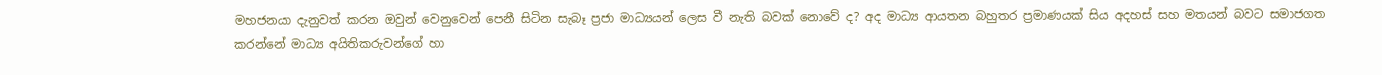මහජනයා දැනුවත් කරන ඔවුන් වෙනුවෙන් පෙනී සිටින සැබෑ ප්‍රජා මාධ්‍යයන් ලෙස වී නැති බවක් නොවේ ද? අද මාධ්‍ය ආයතන බහුතර ප්‍රමාණයක් සිය අදහස් සහ මතයන් බවට සමාජගත කරන්නේ මාධ්‍ය අයිතිකරුවන්ගේ හා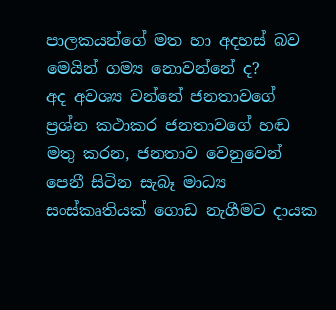පාලකයන්ගේ මත හා අදහස් බව මෙයින් ගම්‍ය නොවන්නේ ද?
අද අවශ්‍ය වන්නේ ජනතාවගේ ප්‍රශ්න කථාකර ජනතාවගේ හඬ මතු කරන, ජනතාව වෙනුවෙන් පෙනී සිටින සැබෑ මාධ්‍ය සංස්කෘතියක් ගොඩ නැගීමට දායක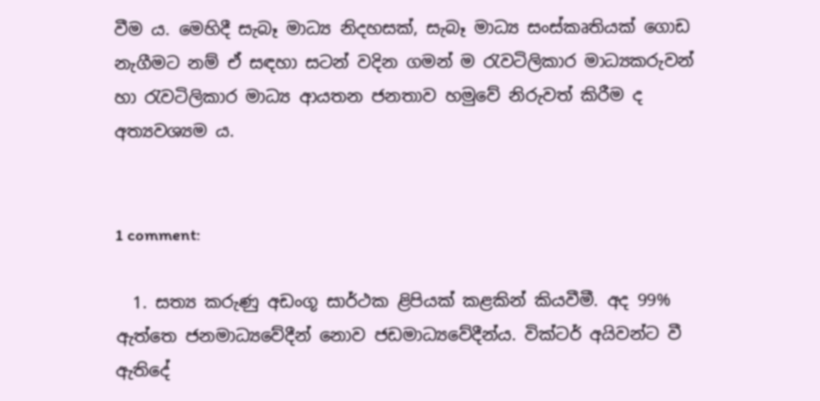වීම ය. මෙහිදී සැබෑ මාධ්‍ය නිදහසක්, සැබෑ මාධ්‍ය සංස්කෘතියක් ගොඩ නැගීමට නම් ඒ සඳහා සටන් වදින ගමන් ම රැවටිලිකාර මාධ්‍යකරුවන් හා රැවටිලිකාර මාධ්‍ය ආයතන ජනතාව හමුවේ නිරුවත් කිරීම ද අත්‍යවශ්‍යම ය.


1 comment:

  1. සත්‍ය කරුණු අඩංගූ සාර්ථක ළිපියක් කළකින් කියවීමී. අද 99% ඇත්තෙ ජනමාධ්‍යවේදීන් නොව ජඩමාධ්‍යවේදීන්ය. වික්ටර් අයිවන්ට වී ඇතිදේ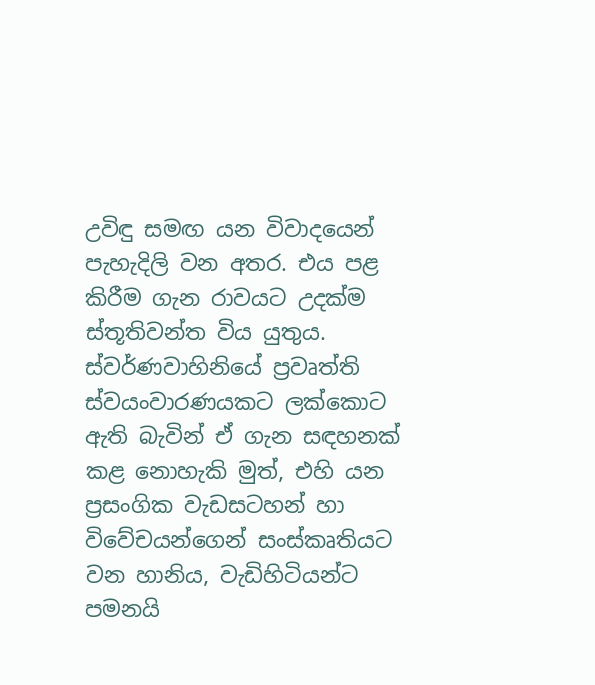උවිඳු සමඟ යන විවාදයෙන් පැහැදිලි වන අතර. එය පළ කිරීම ගැන රාවයට උදක්ම ස්තූතිවන්ත විය යුතුය. ස්වර්ණවාහිනියේ ප්‍රවෘත්ති ස්වයංවාරණයකට ලක්කොට ඇති බැවින් ඒ ගැන සඳහනක් කළ නොහැකි මුත්, එහි යන ප්‍රසංගික වැඩසටහන් හා විවේචයන්ගෙන් සංස්කෘතියට වන හානිය, වැඩිහිටියන්ට පමනයි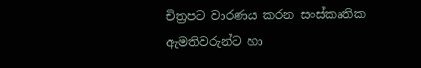චිත්‍රපට වාරණය කරන සංස්කෘතික ඇමතිවරුන්ට හා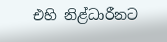එහි නිළ්ධාරීනට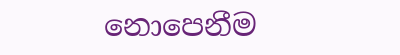නොපෙනීම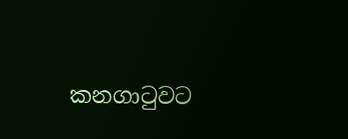කනගාටුවට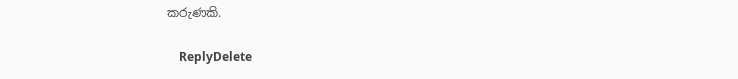කරුණකි.

    ReplyDelete